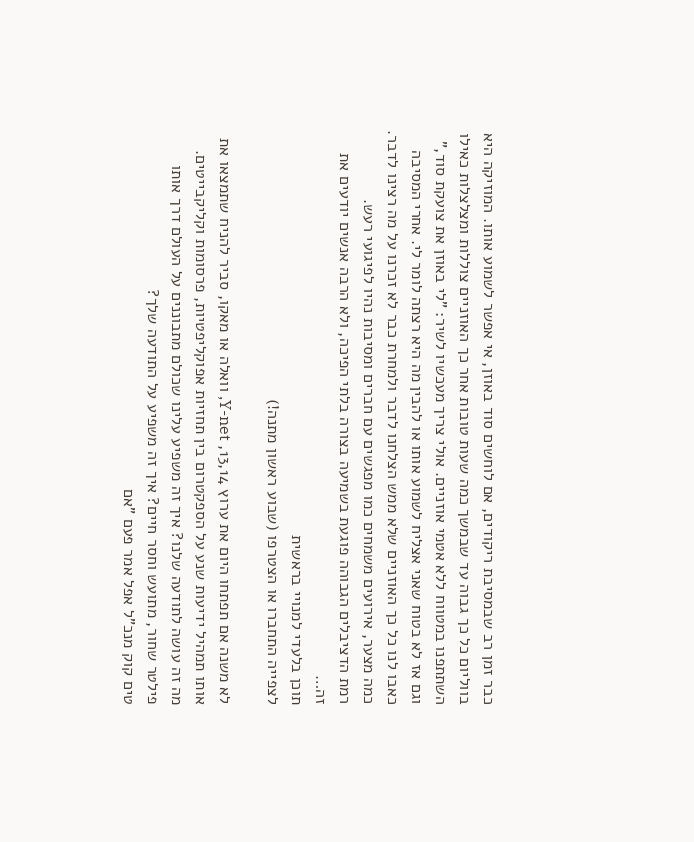כבר זמן רב שבמסיבת ריקודים, אם לוחשים סוד באוזן, אי אפשר לשמוע אותו. המוזיקה היא בווליום כל כך גבוה עד שבמשך כמה שעות טובות אחר כך האוזניים צוללות ומצלצלות כאילו השתתפנו במטווח ללא אטמי אוזניים. אולי צריך מעכשיו לשיר: "לי באוזן את צועקת סוד," וגם אז לא בטוח שאני אצליח לשמוע אותו או להבין מה היא רצתה לומר לי. אחרי המסיבה כאבו לנו כל כך האוזניים שלא ממש הצלחנו לדבר ולמחרת כבר לא זכרנו על מה רצינו לדבר. כמה מצער, אירועים משמחים כמו מפגשים עם חברים ומסיבות נהיו לפיגועי רעש.
רמת הדציבלים הגבוהה פוגעת בשמיעה בצורה בלתי הפיכה, ולא הרבה אנשים יודעים את זה…
תוכן בלעדי למנויי בראשית
לצפייה התחברו או הצטרפו (שבוע ראשון מתנה!)

לא משנה אם תפתחו היום את ערוץ 13,14, Y-net, וואלה או מאקו, סביר להניח שתמצאו את אותו תמהיל ידיעות שנע על הספקטרום בין תחזיות אפוקליפטיות, פרסומות וקליקבייטים.
מה זה עושה לתודעה שלנו? איך זה משפיע עלינו שכולם מתבוננים על העולם דרך אותו פילטר שחור, מתועש וחסר חיים? איך זה משפיע על התודעה שלך?
טים קוק מנכ"ל אפל אמר פעם "אם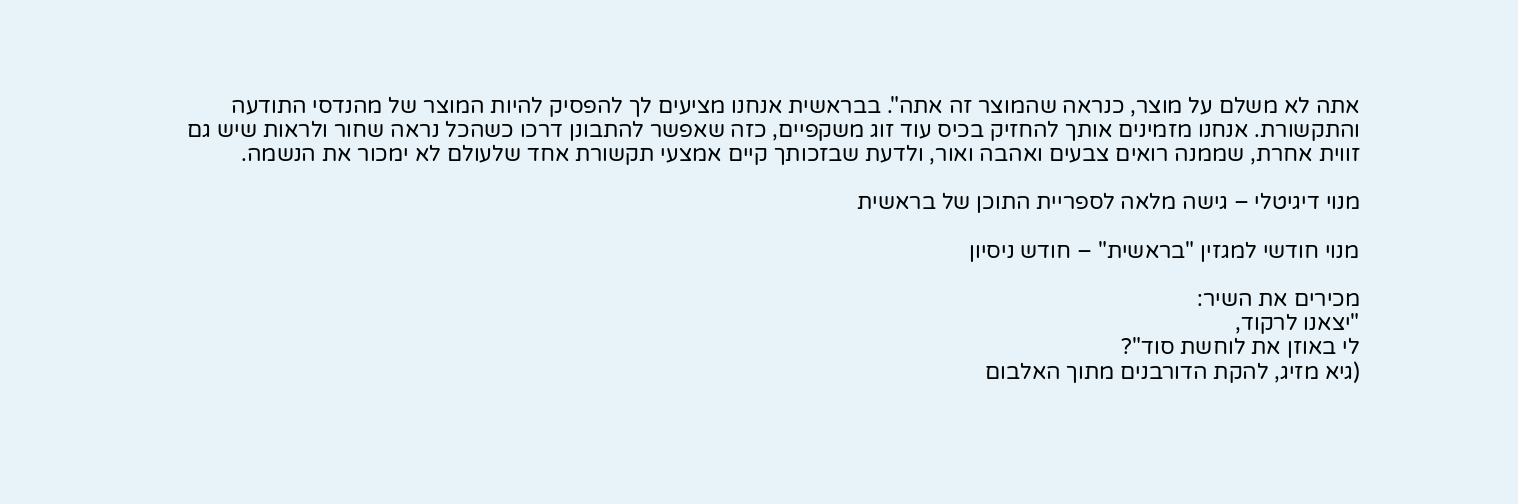אתה לא משלם על מוצר, כנראה שהמוצר זה אתה". בבראשית אנחנו מציעים לך להפסיק להיות המוצר של מהנדסי התודעה והתקשורת. אנחנו מזמינים אותך להחזיק בכיס עוד זוג משקפיים, כזה שאפשר להתבונן דרכו כשהכל נראה שחור ולראות שיש גם זווית אחרת, שממנה רואים צבעים ואהבה ואור, ולדעת שבזכותך קיים אמצעי תקשורת אחד שלעולם לא ימכור את הנשמה.

מנוי דיגיטלי – גישה מלאה לספריית התוכן של בראשית

מנוי חודשי למגזין "בראשית" – חודש ניסיון

מכירים את השיר:
"יצאנו לרקוד,
לי באוזן את לוחשת סוד"?
(גיא מזיג, להקת הדורבנים מתוך האלבום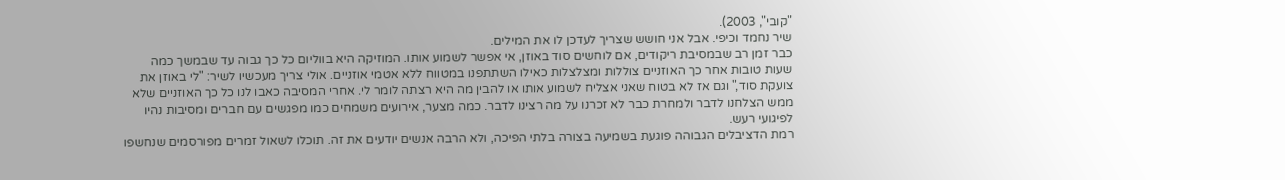"קובי", 2003).
שיר נחמד וכיפי. אבל אני חושש שצריך לעדכן לו את המילים.
כבר זמן רב שבמסיבת ריקודים, אם לוחשים סוד באוזן, אי אפשר לשמוע אותו. המוזיקה היא בווליום כל כך גבוה עד שבמשך כמה שעות טובות אחר כך האוזניים צוללות ומצלצלות כאילו השתתפנו במטווח ללא אטמי אוזניים. אולי צריך מעכשיו לשיר: "לי באוזן את צועקת סוד," וגם אז לא בטוח שאני אצליח לשמוע אותו או להבין מה היא רצתה לומר לי. אחרי המסיבה כאבו לנו כל כך האוזניים שלא ממש הצלחנו לדבר ולמחרת כבר לא זכרנו על מה רצינו לדבר. כמה מצער, אירועים משמחים כמו מפגשים עם חברים ומסיבות נהיו לפיגועי רעש.
רמת הדציבלים הגבוהה פוגעת בשמיעה בצורה בלתי הפיכה, ולא הרבה אנשים יודעים את זה. תוכלו לשאול זמרים מפורסמים שנחשפו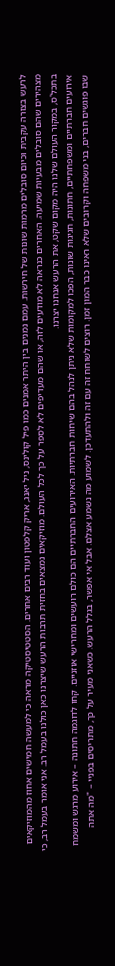לרעש בצורה עקבית וכיום סובלים מרמות שונות של חירשות. עמם נמנים בין היתר אמנים כמו פיל קולינס, ניל יאנג, אריק קלפטון ועוד רבים אחרים. הסטטיסטיקה מראה כי למעשה חמישים אחוז מהמוזיקאים מצהירים שהם סובלים מבעיות שמיעה. האחרים כנראה לא מודעים לזה, או שהם מעדיפים לא לספר על כך לכל העולם. מוזיקאים נמצאים בחזית תרבות הרעש שיצרנו כאן כולנו בעמל רב. אני אומר בעמל רב, כי בתכל'ס, במקור העולם שלנו היה מקום שקט, את הרעש אנחנו יצרנו.
אירועים חברתיים ומשפחתיים, חתונות, חגיגות שונות, הפכו למקומות שלא ניתן לנהל בהם שיחות חברתיות. האירועים החברתיים הם כולם רועשים ומחרישי אוזניים. קחו לדוגמה חתונה – אירוע מרגש ומשמח שבו פוגשים חברים, בני משפחה וקרובים שלא ראינו כבר המון זמן. רוצים לשוחח זה עם זה ולהתעדכן. לשמוע מה נשמע אצלם. אבל אי אפשר, בגלל הרעש. כשאני מעיר על כך, מתריסים בפניי – "מה אתה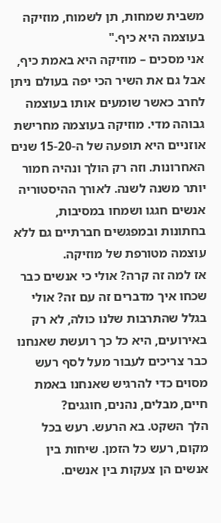משבית שמחות, תן לשמוח, מוזיקה בעוצמה היא כיף."
אני מסכים – מוזיקה היא באמת כיף, אבל גם את השיר הכי יפה בעולם ניתן לחרב כאשר שומעים אותו בעוצמה גבוהה מדי. מוזיקה בעוצמה מחרישת אוזניים היא תופעה של ה-15-20 שנים האחרונות. וזה רק הולך ונהיה חמור יותר משנה לשנה. לאורך ההיסטוריה אנשים חגגו ושמחו במסיבות, בחתונות ובמפגשים חברתיים גם ללא עוצמה מטורפת של מוזיקה.
אז למה זה קרה? אולי כי אנשים כבר שכחו איך מדברים זה עם זה? אולי בגלל שהתרבות שלנו כולה, לא רק באירועים, היא כל כך רועשת שאנחנו כבר צריכים לעבור מעל לסף רעש מסוים כדי להרגיש שאנחנו באמת חיים, מבלים, נהנים, חוגגים?
הלך השקט. בא הרעש. רעש בכל מקום, רעש כל הזמן. שיחות בין אנשים הן צעקות בין אנשים.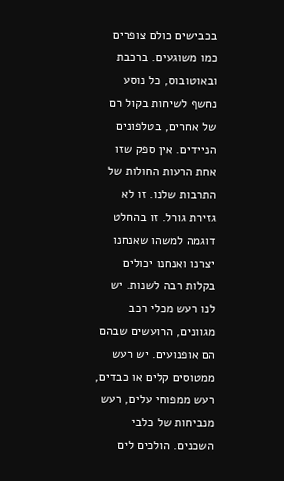בכבישים כולם צופרים כמו משוגעים. ברכבת ובאוטובוס, כל נוסע נחשף לשיחות בקול רם של אחרים, בטלפונים הניידים. אין ספק שזו אחת הרעות החולות של התרבות שלנו. זו לא גזירת גורל. זו בהחלט דוגמה למשהו שאנחנו יצרנו ואנחנו יכולים בקלות רבה לשנות. יש לנו רעש מכלי רכב מגוונים, הרועשים שבהם הם אופנועים. יש רעש ממטוסים קלים או כבדים, רעש ממפוחי עלים, רעש מנביחות של כלבי השכנים. הולכים לים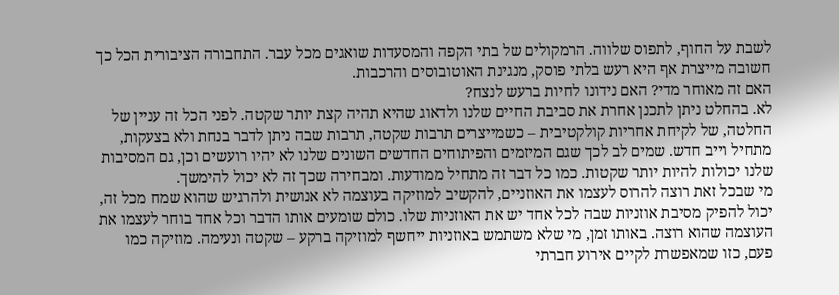לשבת על החוף, לתפוס שלווה. הרמקולים של בתי הקפה והמסעדות שואגים מכל עבר. התחבורה הציבורית הכל כך חשובה מייצרת אף היא רעש בלתי פוסק, מנגינת האוטובוסים והרכבות.
האם זה מאוחר מדי? האם נידונו לחיות ברעש לנצח?
לא. בהחלט ניתן לתכנן אחרת את סביבת החיים שלנו ולדאוג שהיא תהיה קצת יותר שקטה. לפני הכל זה עניין של החלטה, של לקיחת אחריות קולקטיבית – כשמייצרים תרבות שקטה, תרבות שבה ניתן לדבר בנחת ולא בצעקות, מתחיל וייב חדש. שמים לב לכך שגם המיזמים והפיתוחים החדשים השונים שלנו לא יהיו רועשים וכן, גם המסיבות שלנו יכולות להיות יותר שקטות. כמו כל דבר זה מתחיל ממודעות. ומבחירה שכך זה לא יכול להימשך.
מי שבכל זאת רוצה להרוס לעצמו את האוזניים, להקשיב למוזיקה בעוצמה לא אנושית ולהרגיש שהוא שמח מכל זה, יכול להפיק מסיבת אוזניות שבה לכל אחד יש את האוזניות שלו. כולם שומעים אותו הדבר וכל אחד בוחר לעצמו את העוצמה שהוא רוצה. באותו זמן, מי שלא משתמש באוזניות ייחשף למוזיקה ברקע – שקטה ונעימה. מוזיקה כמו פעם, כזו שמאפשרת לקיים אירוע חברתי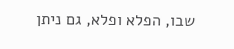שבו, הפלא ופלא, גם ניתן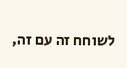לשוחח זה עם זה,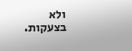ולא בצעקות.